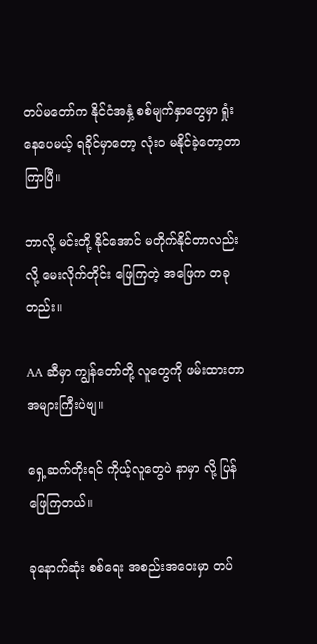တပ်မတော်က နိုင်ငံအနှံ့ စစ်မျက်နှာတွေမှာ ရှုံးနေပေမယ့် ရခိုင်မှာတော့ လုံးဝ မနိုင်ခဲ့တော့တာ ကြာပြီ။

ဘာလို့ မင်းတို့ နိုင်အောင် မတိုက်နိုင်တာလည်းလို့ မေးလိုက်တိုင်း ဖြေကြတဲ့ အဖြေက တခုတည်း။

AA ဆီမှာ ကျွန်တော်တို့ လူတွေကို ဖမ်းထားတာ အများကြီးပဲဗျ။

ရှေ့ဆက်တိုးရင် ကိုယ့်လူတွေပဲ နာမှာ လို့ ပြန်ဖြေကြတယ်။

ခုနောက်ဆုံး စစ်ရေး အစည်းအဝေးမှာ တပ်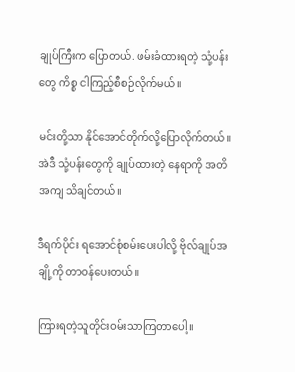ချုပ်ကြီးက ပြောတယ်. ဖမ်းခံထားရတဲ့ သုံ့ပန်းတွေ ကိစ္စ ငါကြည့်စီစဉ်လိုက်မယ်။

မင်းတို့သာ နိုင်အောင်တိုက်လို့ပြောလိုက်တယ်။ အဲဒီ သုံ့ပန်းတွေကို ချုပ်ထားတဲ့ နေရာကို အတိအကျ သိချင်တယ်။

ဒီရက်ပိုင်း ရအောင်စုံစမ်းပေးပါလို့ ဗိုလ်ချုပ်အချို့ကို တာဝန်ပေးတယ်။

ကြားရတဲ့သူတိုင်းဝမ်းသာကြတာပေါ့။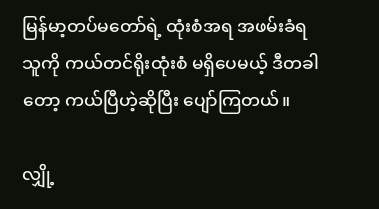မြန်မာ့တပ်မတော်ရဲ့ ထုံးစံအရ အဖမ်းခံရသူကို ကယ်တင်ရိုးထုံးစံ မရှိပေမယ့် ဒီတခါတော့ ကယ်ပြီဟဲ့ဆိုပြီး ပျော်ကြတယ်။

လျှို့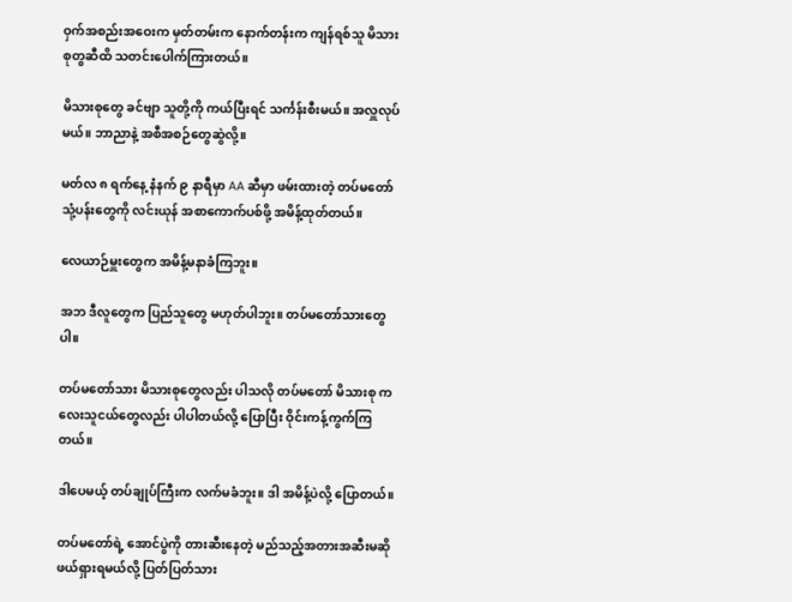ဝှက်အစည်းအဝေးက မှတ်တမ်းက နောက်တန်းက ကျန်ရစ်သူ မိသားစုတွဆီထိ သတင်းပေါက်ကြားတယ်။

မိသားစုတွေ ခင်ဗျာ သူတို့ကို ကယ်ပြီးရင် သင်္ကန်းစီးမယ်။ အလှူလုပ်မယ်။ ဘာညာနဲ့ အစီအစဉ်တွေဆွဲလို့။

မတ်လ ၈ ရက်နေ့ နံနက် ၉ နာရီမှာ AA ဆီမှာ ဖမ်းထားတဲ့ တပ်မတော် သုံ့ပန်းတွေကို လင်းယုန် အစာကောက်ပစ်ဖို့ အမိန့်ထုတ်တယ်။

လေယာဉ်မှူးတွေက အမိန့်မနာခံကြဘူး။

အဘ ဒီလူတွေက ပြည်သူတွေ မဟုတ်ပါဘူး။ တပ်မတော်သားတွေပါ။

တပ်မတော်သား မိသားစုတွေလည်း ပါသလို တပ်မတော် မိသားစု ကလေးသူငယ်တွေလည်း ပါပါတယ်လို့ ပြောပြီး ဝိုင်းကန့်ကွက်ကြတယ်။

ဒါပေမယ့် တပ်ချုပ်ကြီးက လက်မခံဘူး။ ဒါ အမိန့်ပဲလို့ ပြောတယ်။

တပ်မတော်ရဲ့ အောင်ပွဲကို တားဆီးနေတဲ့ မည်သည့်အတားအဆီးမဆို ဖယ်ရှားရမယ်လို့ ပြတ်ပြတ်သား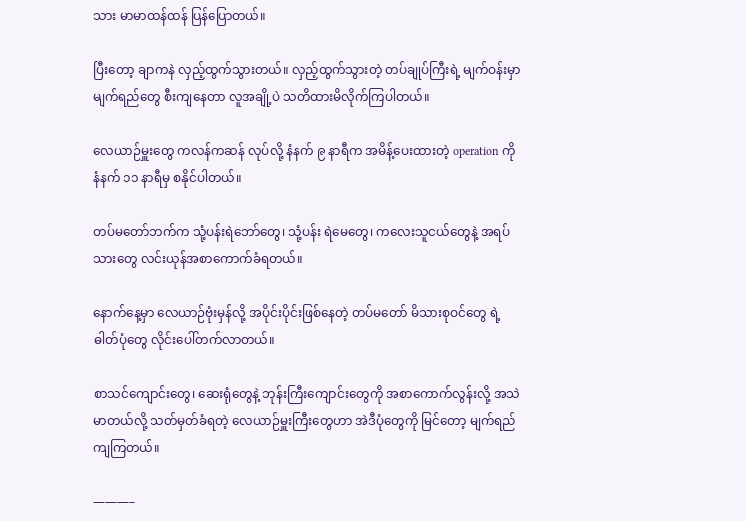သား မာမာထန်ထန် ပြန်ပြောတယ်။

ပြီးတော့ ချာကနဲ လှည့်ထွက်သွားတယ်။ လှည့်ထွက်သွားတဲ့ တပ်ချုပ်ကြီးရဲ့ မျက်ဝန်းမှာ မျက်ရည်တွေ စီးကျနေတာ လူအချို့ပဲ သတိထားမိလိုက်ကြပါတယ်။

လေယာဉ်မှူးတွေ ကလန်ကဆန် လုပ်လို့ နံနက် ၉ နာရီက အမိန့်ပေးထားတဲ့ operation ကို နံနက် ၁၁ နာရီမှ စနိုင်ပါတယ်။

တပ်မတော်ဘက်က သုံ့ပန်းရဲဘော်တွေ၊ သုံ့ပန်း ရဲမေတွေ၊ ကလေးသူငယ်တွေနဲ့ အရပ်သားတွေ လင်းယုန်အစာကောက်ခံရတယ်။

နောက်နေ့မှာ လေယာဉ်ဗုံးမှန်လို့ အပိုင်းပိုင်းဖြစ်နေတဲ့ တပ်မတော် မိသားစုဝင်တွေ ရဲ့ ဓါတ်ပုံတွေ လိုင်းပေါ်တက်လာတယ်။

စာသင်ကျောင်းတွေ၊ ဆေးရုံတွေနဲ့ ဘုန်းကြီးကျောင်းတွေကို အစာကောက်လွန်းလို့ အသဲမာတယ်လို့ သတ်မှတ်ခံရတဲ့ လေယာဉ်မှူးကြီးတွေဟာ အဲဒီပုံတွေကို မြင်တော့ မျက်ရည်ကျကြတယ်။

———–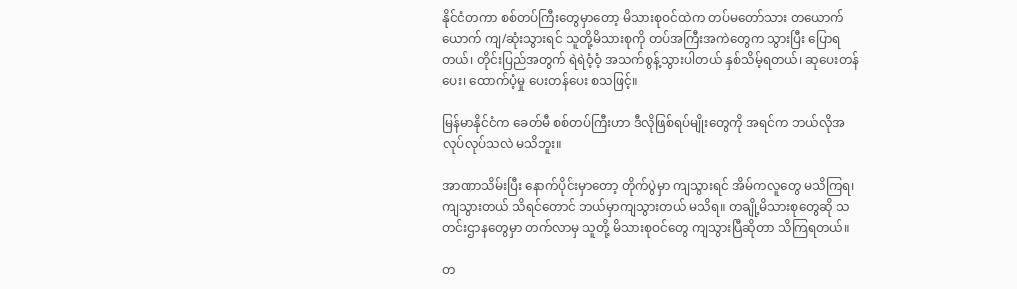နိုင်ငံတကာ စစ်တပ်ကြီးတွေမှာတော့ မိသားစုဝင်ထဲက တပ်မတော်သား တယောက်ယောက် ကျ/ဆုံးသွားရင် သူတို့မိသားစုကို တပ်အကြီးအကဲတွေက သွားပြီး ပြောရတယ်၊ တိုင်းပြည်အတွက် ရဲရဲဝံ့ဝံ့ အသက်စွန့်သွားပါတယ် နှစ်သိမ့်ရတယ်၊ ဆုပေးတန်ပေး၊ ထောက်ပံ့မှု ပေးတန်ပေး စသဖြင့်။

မြန်မာနိုင်ငံက ခေတ်မီ စစ်တပ်ကြီးဟာ ဒီလိုဖြစ်ရပ်မျိုးတွေကို အရင်က ဘယ်လိုအလုပ်လုပ်သလဲ မသိဘူး။

အာဏာသိမ်းပြီး နောက်ပိုင်းမှာတော့ တိုက်ပွဲမှာ ကျသွားရင် အိမ်ကလူတွေ မသိကြရ၊ ကျသွားတယ် သိရင်တောင် ဘယ်မှာကျသွားတယ် မသိရ။ တချို့မိသားစုတွေဆို သတင်းဌာနတွေမှာ တက်လာမှ သူတို့ မိသားစုဝင်တွေ ကျသွားပြီဆိုတာ သိကြရတယ်။

တ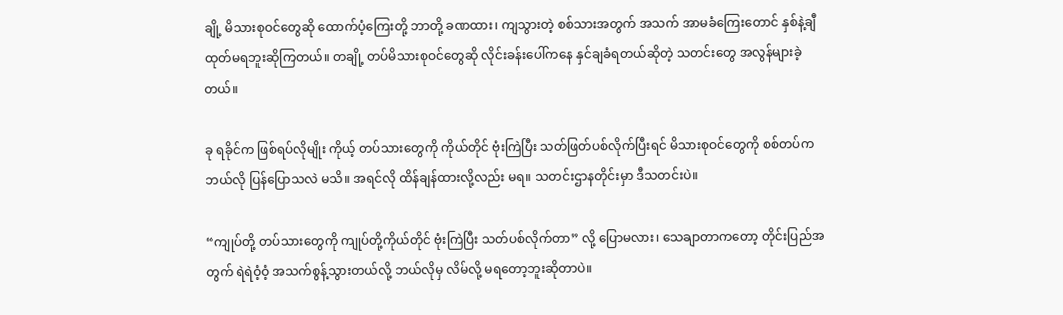ချို့ မိသားစုဝင်တွေဆို ထောက်ပံ့ကြေးတို့ ဘာတို့ ခဏထား၊ ကျသွားတဲ့ စစ်သားအတွက် အသက် အာမခံကြေးတောင် နှစ်နဲ့ချီ ထုတ်မရဘူးဆိုကြတယ်။ တချို့ တပ်မိသားစုဝင်တွေဆို လိုင်းခန်းပေါ်ကနေ နှင်ချခံရတယ်ဆိုတဲ့ သတင်းတွေ အလွန်များခဲ့တယ်။

ခု ရခိုင်က ဖြစ်ရပ်လိုမျိုး ကိုယ့် တပ်သားတွေကို ကိုယ်တိုင် ဗုံးကြဲပြီး သတ်ဖြတ်ပစ်လိုက်ပြီးရင် မိသားစုဝင်တွေကို စစ်တပ်က ဘယ်လို ပြန်ပြောသလဲ မသိ။ အရင်လို ထိန်ချန်ထားလို့လည်း မရ။ သတင်းဌာနတိုင်းမှာ ဒီသတင်းပဲ။

“ကျုပ်တို့ တပ်သားတွေကို ကျုပ်တို့ကိုယ်တိုင် ဗုံးကြဲပြီး သတ်ပစ်လိုက်တာ” လို့ ပြောမလား၊ သေချာတာကတော့ တိုင်းပြည်အတွက် ရဲရဲဝံ့ဝံ့ အသက်စွန့်သွားတယ်လို့ ဘယ်လိုမှ လိမ်လို့ မရတော့ဘူးဆိုတာပဲ။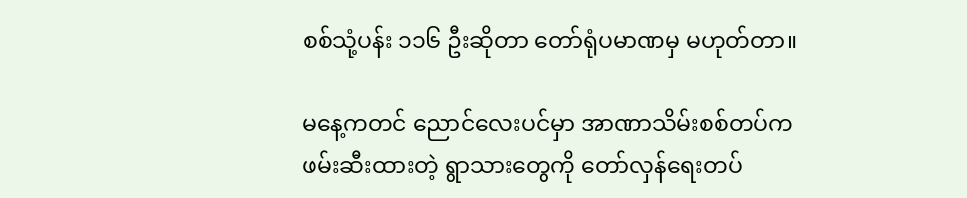စစ်သုံ့ပန်း ၁၁၆ ဦးဆိုတာ တော်ရုံပမာဏမှ မဟုတ်တာ။

မနေ့ကတင် ညောင်လေးပင်မှာ အာဏာသိမ်းစစ်တပ်က ဖမ်းဆီးထားတဲ့ ရွာသားတွေကို တော်လှန်ရေးတပ်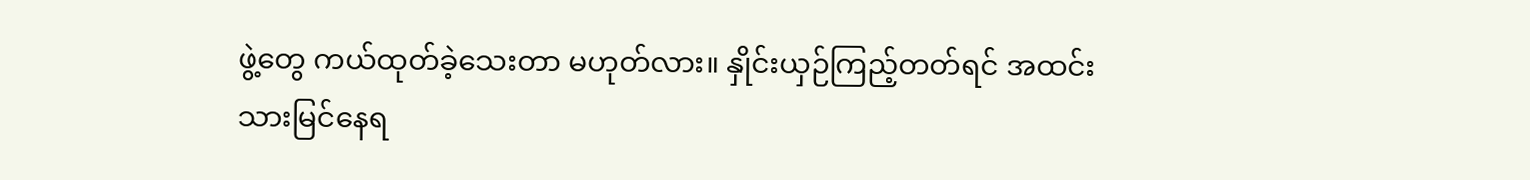ဖွဲ့တွေ ကယ်ထုတ်ခဲ့သေးတာ မဟုတ်လား။ နှိုင်းယှဉ်ကြည့်တတ်ရင် အထင်းသားမြင်နေရ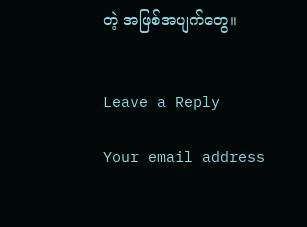တဲ့ အဖြစ်အပျက်တွေ။


Leave a Reply

Your email address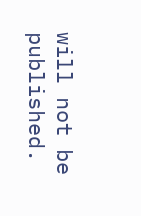will not be published.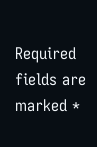Required fields are marked *